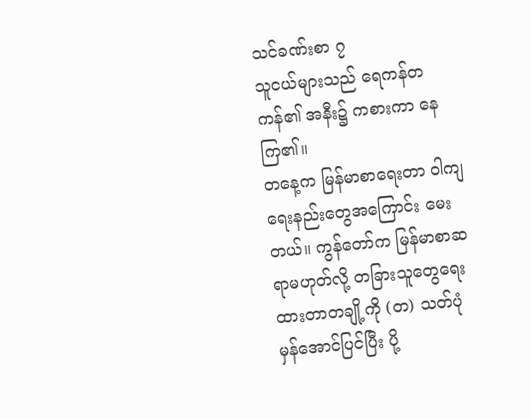သင်ခဏ်းစာ ၇
သူငယ်များသည် ရေကန်တကန်၏ အနီး၌ ကစားကာ နေကြ၏။
တနေ့က မြန်မာစာရေးတာ ဝါကျရေးနည်းတွေအကြောင်း မေးတယ်။ ကွန်တော်က မြန်မာစာဆရာမဟုတ်လို့ တခြားသူတွေရေးထားတာတချို့ကို (တ) သတ်ပုံ မှန်အောင်ပြင်ပြီး ပို့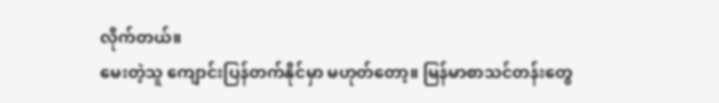လိုက်တယ်။
မေးတဲ့သူ ကျောင်းပြန်တက်နိုင်မှာ မဟုတ်တော့။ မြန်မာစာသင်တန်းတွေ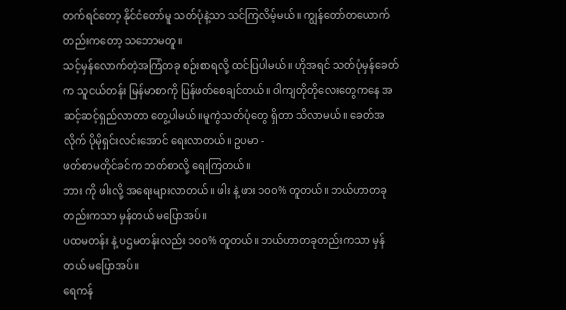တက်ရင်တော့ နိုင်ငံတော်မူ သတ်ပုံနဲ့သာ သင်ကြလိမ့်မယ်။ ကျွန်တော်တယောက်တည်းကတော့ သဘောမတူ။
သင့်မှန်လောက်တဲ့အကြံတခု စဉ်းစာရလို့ ထင်ပြပါမယ်။ ဟိုအရင် သတ်ပုံမှန်ခေတ်က သူငယ်တန်း မြန်မာစာကို ပြန်ဖတ်စေချင်တယ်။ ဝါကျတိုတိုလေးတွေကနေ အဆင့်ဆင့်ရှည်လာတာ တွေ့ပါမယ်။မူကွဲသတ်ပုံတွေ ရှိတာ သိလာမယ်။ ခေတ်အလိုက် ပိုမိုရှင်းလင်းအောင် ရေးလာတယ်။ ဥပမာ -
ဖတ်စာမတိုင်ခင်က ဘတ်စာလို့ ရေးကြတယ်။
ဘား ကို ဖါးလို့ အရေးများလာတယ်။ ဖါး နဲ့ ဖား ၁၀၀% တူတယ်။ ဘယ်ဟာတခုတည်းကသာ မှန်တယ် မပြောအပ်။
ပထမတန်း နဲ့ ပဌမတန်းလည်း ၁၀၀% တူတယ်။ ဘယ်ဟာတခုတည်းကသာ မှန်တယ် မပြောအပ်။
ရေကန်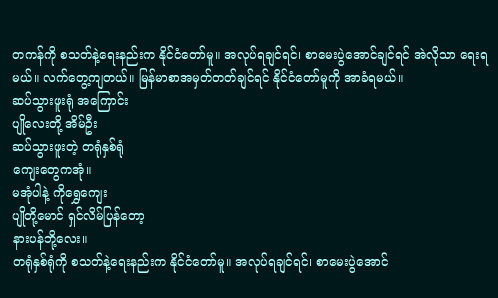တကန်ကို စသတ်နဲ့ရေးနည်းက နိုင်ငံတော်မူ။ အလုပ်ရချင်ရင်၊ စာမေးပွဲအောင်ချင်ရင် အဲလိုသာ ရေးရမယ်။ လက်တွေ့ကျတယ်။ မြန်မာစာအမှတ်တတ်ချင်ရင် နိုင်ငံတော်မူကို အာခံရမယ်။
ဆပ်သွားဖူးရုံ အကြောင်း
ပျိုလေးတို့ အိမ်ဦး
ဆပ်သွားဖူးတဲ့ တရုံနှစ်ရုံ
ကျေးတွေကအုံ။
မအုံပါနဲ့ ကိုရွှေကျေး
ပျိုတို့မောင် ရှင်လိမ်ပြန်တော့
နားပန်ဘို့လေး။
တရုံနှစ်ရုံကို စသတ်နဲ့ရေးနည်းက နိုင်ငံတော်မူ။ အလုပ်ရချင်ရင်၊ စာမေးပွဲအောင်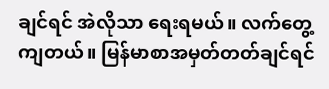ချင်ရင် အဲလိုသာ ရေးရမယ်။ လက်တွေ့ကျတယ်။ မြန်မာစာအမှတ်တတ်ချင်ရင်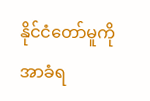နိုင်ငံတော်မူကို အာခံရ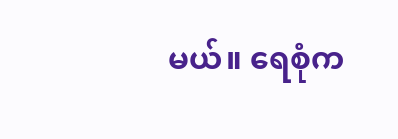မယ်။ ရေစုံက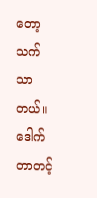တော့ သက်သာတယ်။
ဒေါက်တာတင့်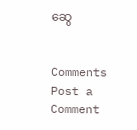ဆွေ


Comments
Post a Comment